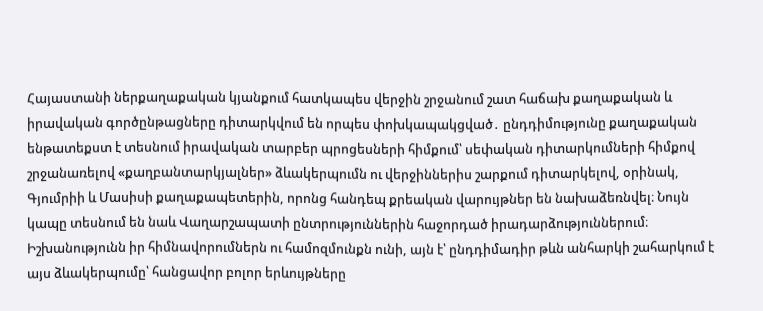Հայաստանի ներքաղաքական կյանքում հատկապես վերջին շրջանում շատ հաճախ քաղաքական և իրավական գործընթացները դիտարկվում են որպես փոխկապակցված․ ընդդիմությունը քաղաքական ենթատեքստ է տեսնում իրավական տարբեր պրոցեսների հիմքում՝ սեփական դիտարկումների հիմքով շրջանառելով «քաղբանտարկյալներ» ձևակերպումն ու վերջիններիս շարքում դիտարկելով, օրինակ, Գյումրիի և Մասիսի քաղաքապետերին, որոնց հանդեպ քրեական վարույթներ են նախաձեռնվել։ Նույն կապը տեսնում են նաև Վաղարշապատի ընտրություններին հաջորդած իրադարձություններում։ Իշխանությունն իր հիմնավորումներն ու համոզմունքն ունի, այն է՝ ընդդիմադիր թևն անհարկի շահարկում է այս ձևակերպումը՝ հանցավոր բոլոր երևույթները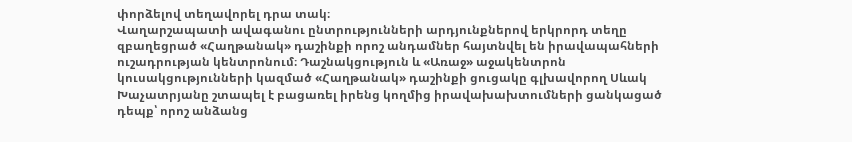փորձելով տեղավորել դրա տակ։
Վաղարշապատի ավագանու ընտրությունների արդյունքներով երկրորդ տեղը զբաղեցրած «Հաղթանակ» դաշինքի որոշ անդամներ հայտնվել են իրավապահների ուշադրության կենտրոնում։ Դաշնակցություն և «Առաջ» աջակենտրոն կուսակցությունների կազմած «Հաղթանակ» դաշինքի ցուցակը գլխավորող Սևակ Խաչատրյանը շտապել է բացառել իրենց կողմից իրավախախտումների ցանկացած դեպք՝ որոշ անձանց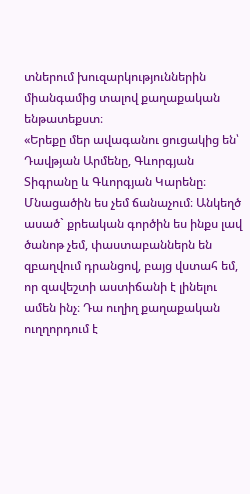տներում խուզարկություններին միանգամից տալով քաղաքական ենթատեքստ։
«Երեքը մեր ավագանու ցուցակից են՝ Դավթյան Արմենը, Գևորգյան Տիգրանը և Գևորգյան Կարենը։ Մնացածին ես չեմ ճանաչում։ Անկեղծ ասած` քրեական գործին ես ինքս լավ ծանոթ չեմ, փաստաբաններն են զբաղվում դրանցով, բայց վստահ եմ, որ զավեշտի աստիճանի է լինելու ամեն ինչ։ Դա ուղիղ քաղաքական ուղղորդում է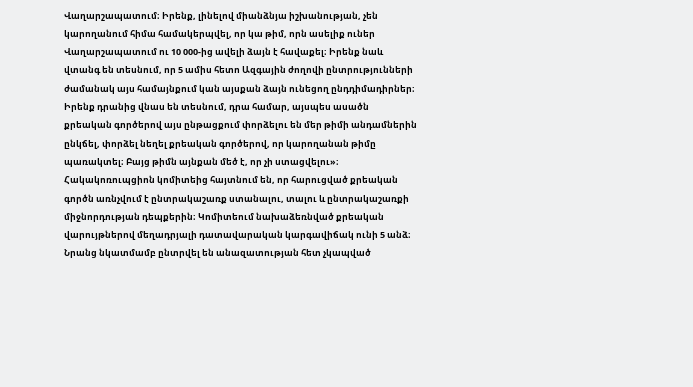Վաղարշապատում։ Իրենք, լինելով միանձնյա իշխանության, չեն կարողանում հիմա համակերպվել, որ կա թիմ, որն ասելիք ուներ Վաղարշապատում ու 10 000-ից ավելի ձայն է հավաքել։ Իրենք նաև վտանգ են տեսնում, որ 5 ամիս հետո Ազգային ժողովի ընտրությունների ժամանակ այս համայնքում կան այսքան ձայն ունեցող ընդդիմադիրներ։ Իրենք դրանից վնաս են տեսնում, դրա համար, այսպես ասածն քրեական գործերով այս ընթացքում փորձելու են մեր թիմի անդամներին ընկճել, փորձել նեղել քրեական գործերով, որ կարողանան թիմը պառակտել։ Բայց թիմն այնքան մեծ է, որ չի ստացվելու»։
Հակակոռուպցիոն կոմիտեից հայտնում են, որ հարուցված քրեական գործն առնչվում է ընտրակաշառք ստանալու, տալու և ընտրակաշառքի միջնորդության դեպքերին։ Կոմիտեում նախաձեռնված քրեական վարույթներով մեղադրյալի դատավարական կարգավիճակ ունի 5 անձ։ Նրանց նկատմամբ ընտրվել են անազատության հետ չկապված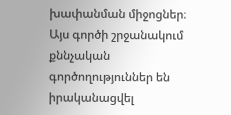խափանման միջոցներ։ Այս գործի շրջանակում քննչական գործողություններ են իրականացվել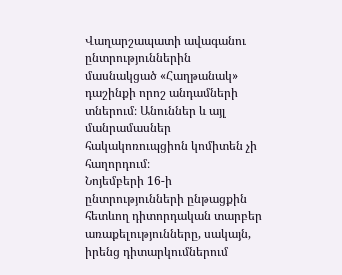Վաղարշապատի ավագանու ընտրություններին մասնակցած «Հաղթանակ» դաշինքի որոշ անդամների տներում։ Անուններ և այլ մանրամասներ հակակոռուպցիոն կոմիտեն չի հաղորդում։
Նոյեմբերի 16-ի ընտրությունների ընթացքին հետևող դիտորդական տարբեր առաքելությունները, սակայն, իրենց դիտարկումներում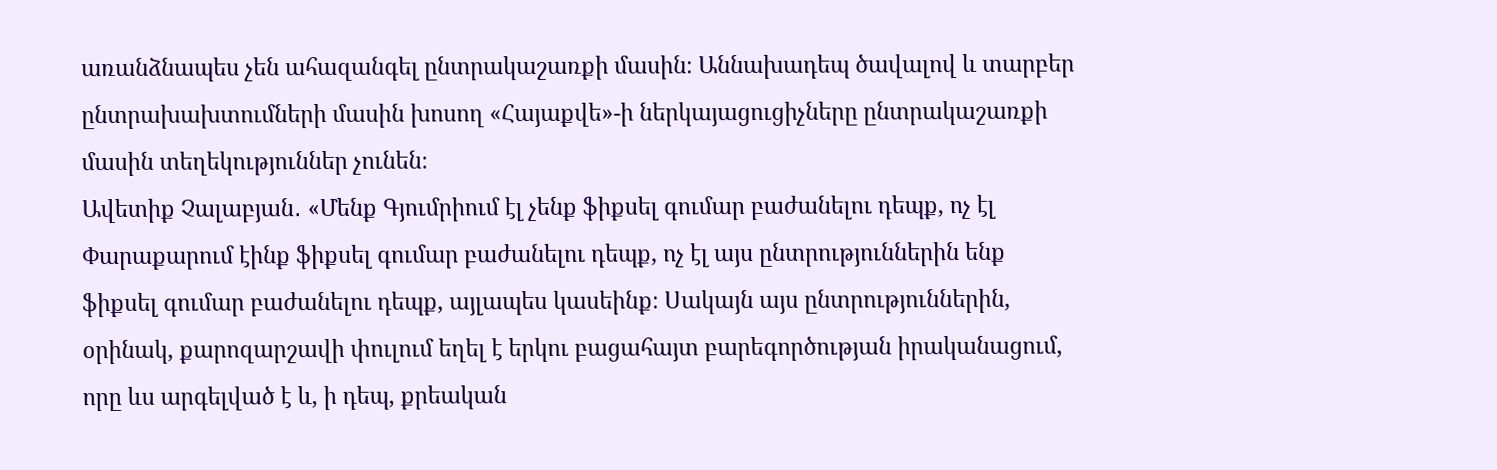առանձնապես չեն ահազանգել ընտրակաշառքի մասին։ Աննախադեպ ծավալով և տարբեր ընտրախախտումների մասին խոսող «Հայաքվե»-ի ներկայացուցիչները ընտրակաշառքի մասին տեղեկություններ չունեն։
Ավետիք Չալաբյան․ «Մենք Գյումրիում էլ չենք ֆիքսել գումար բաժանելու դեպք, ոչ էլ Փարաքարում էինք ֆիքսել գումար բաժանելու դեպք, ոչ էլ այս ընտրություններին ենք ֆիքսել գումար բաժանելու դեպք, այլապես կասեինք։ Սակայն այս ընտրություններին, օրինակ, քարոզարշավի փուլում եղել է երկու բացահայտ բարեգործության իրականացում, որը ևս արգելված է և, ի դեպ, քրեական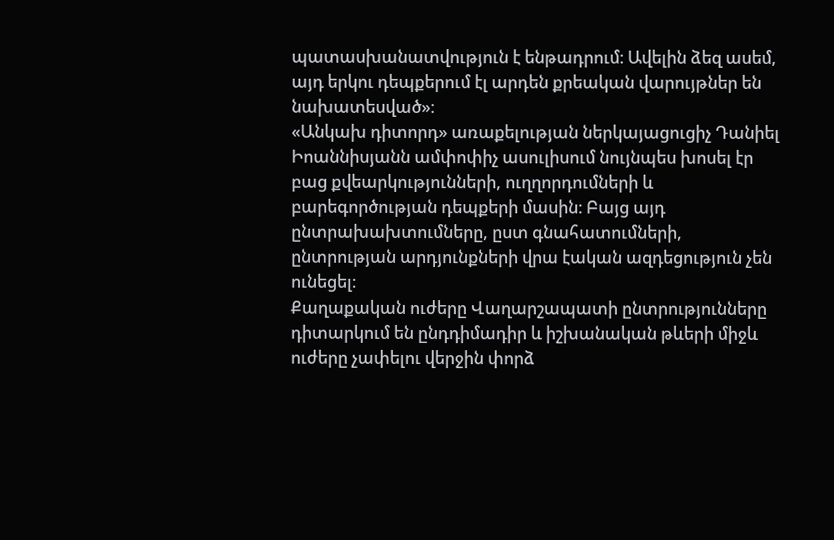պատասխանատվություն է ենթադրում։ Ավելին ձեզ ասեմ, այդ երկու դեպքերում էլ արդեն քրեական վարույթներ են նախատեսված»։
«Անկախ դիտորդ» առաքելության ներկայացուցիչ Դանիել Իոաննիսյանն ամփոփիչ ասուլիսում նույնպես խոսել էր բաց քվեարկությունների, ուղղորդումների և բարեգործության դեպքերի մասին։ Բայց այդ ընտրախախտումները, ըստ գնահատումների, ընտրության արդյունքների վրա էական ազդեցություն չեն ունեցել։
Քաղաքական ուժերը Վաղարշապատի ընտրությունները դիտարկում են ընդդիմադիր և իշխանական թևերի միջև ուժերը չափելու վերջին փորձ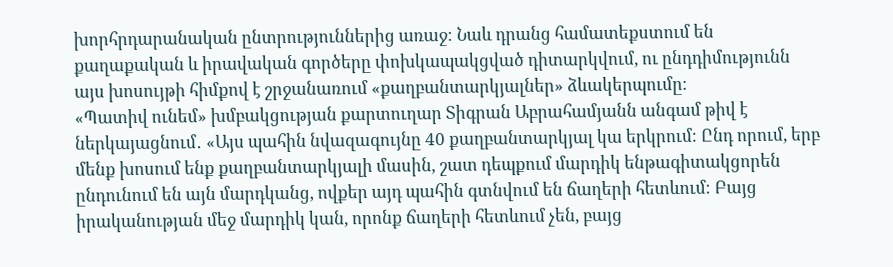խորհրդարանական ընտրություններից առաջ։ Նաև դրանց համատեքստում են քաղաքական և իրավական գործերը փոխկապակցված դիտարկվում, ու ընդդիմությունն այս խոսույթի հիմքով է շրջանառում «քաղբանտարկյալներ» ձևակերպումը։
«Պատիվ ունեմ» խմբակցության քարտուղար Տիգրան Աբրահամյանն անգամ թիվ է ներկայացնում․ «Այս պահին նվազագույնը 40 քաղբանտարկյալ կա երկրում։ Ընդ որում, երբ մենք խոսում ենք քաղբանտարկյալի մասին, շատ դեպքում մարդիկ ենթագիտակցորեն ընդունում են այն մարդկանց, ովքեր այդ պահին գտնվում են ճաղերի հետևում։ Բայց իրականության մեջ մարդիկ կան, որոնք ճաղերի հետևում չեն, բայց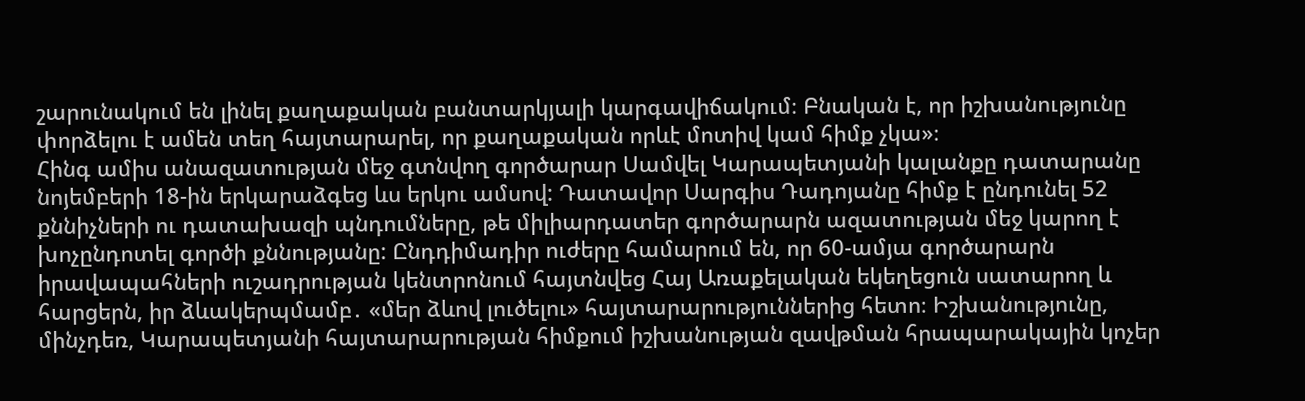շարունակում են լինել քաղաքական բանտարկյալի կարգավիճակում։ Բնական է, որ իշխանությունը փորձելու է ամեն տեղ հայտարարել, որ քաղաքական որևէ մոտիվ կամ հիմք չկա»։
Հինգ ամիս անազատության մեջ գտնվող գործարար Սամվել Կարապետյանի կալանքը դատարանը նոյեմբերի 18-ին երկարաձգեց ևս երկու ամսով: Դատավոր Սարգիս Դադոյանը հիմք է ընդունել 52 քննիչների ու դատախազի պնդումները, թե միլիարդատեր գործարարն ազատության մեջ կարող է խոչընդոտել գործի քննությանը: Ընդդիմադիր ուժերը համարում են, որ 60-ամյա գործարարն իրավապահների ուշադրության կենտրոնում հայտնվեց Հայ Առաքելական եկեղեցուն սատարող և հարցերն, իր ձևակերպմամբ․ «մեր ձևով լուծելու» հայտարարություններից հետո։ Իշխանությունը, մինչդեռ, Կարապետյանի հայտարարության հիմքում իշխանության զավթման հրապարակային կոչեր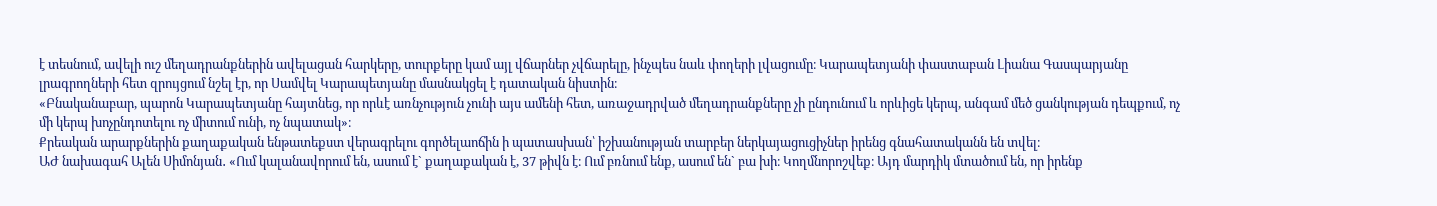է տեսնում, ավելի ուշ մեղադրանքներին ավելացան հարկերը, տուրքերը կամ այլ վճարներ չվճարելը, ինչպես նաև փողերի լվացումը։ Կարապետյանի փաստաբան Լիանա Գասպարյանը լրագրողների հետ զրույցում նշել էր, որ Սամվել Կարապետյանը մասնակցել է դատական նիստին։
«Բնականաբար, պարոն Կարապետյանը հայտնեց, որ որևէ առնչություն չունի այս ամենի հետ, առաջադրված մեղադրանքները չի ընդունում և որևիցե կերպ, անգամ մեծ ցանկության դեպքում, ոչ մի կերպ խոչընդոտելու ոչ միտում ունի, ոչ նպատակ»։
Քրեական արարքներին քաղաքական ենթատեքստ վերագրելու գործելաոճին ի պատասխան՝ իշխանության տարբեր ներկայացուցիչներ իրենց գնահատականն են տվել։
ԱԺ նախագահ Ալեն Սիմոնյան․ «Ում կալանավորում են, ասում է` քաղաքական է, 37 թիվն է։ Ում բռնում ենք, ասում են` բա խի։ Կողմնորոշվեք։ Այդ մարդիկ մտածում են, որ իրենք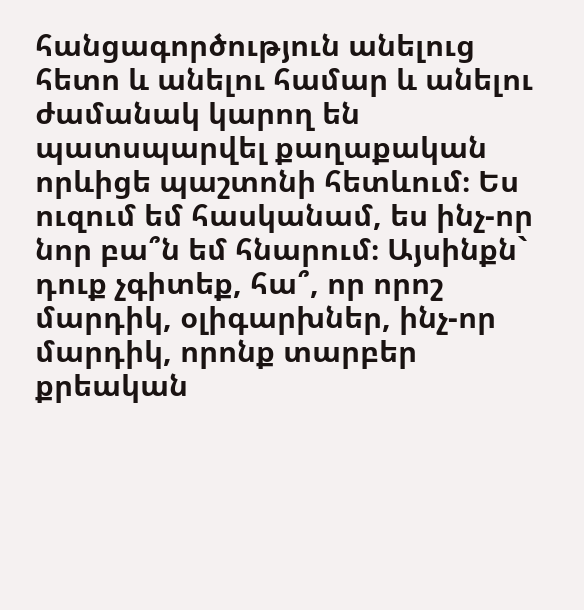հանցագործություն անելուց հետո և անելու համար և անելու ժամանակ կարող են պատսպարվել քաղաքական որևիցե պաշտոնի հետևում։ Ես ուզում եմ հասկանամ, ես ինչ-որ նոր բա՞ն եմ հնարում։ Այսինքն` դուք չգիտեք, հա՞, որ որոշ մարդիկ, օլիգարխներ, ինչ-որ մարդիկ, որոնք տարբեր քրեական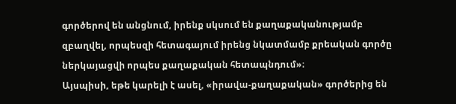գործերով են անցնում, իրենք սկսում են քաղաքականությամբ զբաղվել, որպեսզի հետագայում իրենց նկատմամբ քրեական գործը ներկայացվի որպես քաղաքական հետապնդում»։
Այսպիսի, եթե կարելի է ասել, «իրավա-քաղաքական» գործերից են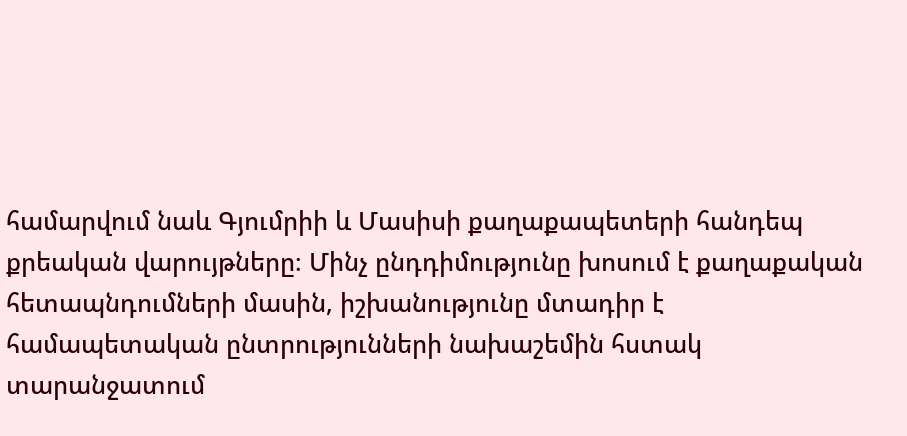համարվում նաև Գյումրիի և Մասիսի քաղաքապետերի հանդեպ քրեական վարույթները։ Մինչ ընդդիմությունը խոսում է քաղաքական հետապնդումների մասին, իշխանությունը մտադիր է համապետական ընտրությունների նախաշեմին հստակ տարանջատում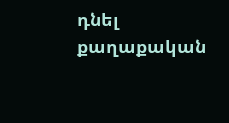դնել քաղաքական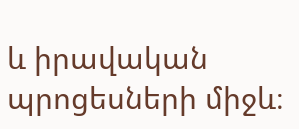և իրավական պրոցեսների միջև։